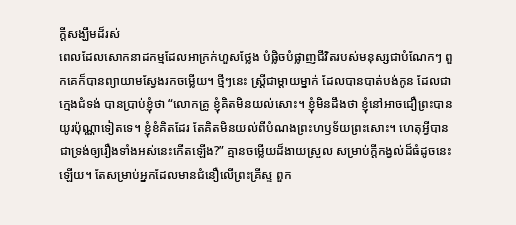ក្តីសង្ឃឹមដ៏រស់
ពេលដែលសោកនាដកម្មដែលអាក្រក់ហួសថ្លែង បំផ្លិចបំផ្លាញជីវិតរបស់មនុស្សជាបំណែកៗ ពួកគេក៏បានព្យាយាមស្វែងរកចម្លើយ។ ថ្មីៗនេះ ស្រ្តីជាម្តាយម្នាក់ ដែលបានបាត់បង់កូន ដែលជាក្មេងជំទង់ បានប្រាប់ខ្ញុំថា “លោកគ្រូ ខ្ញុំគិតមិនយល់សោះ។ ខ្ញុំមិនដឹងថា ខ្ញុំនៅអាចជឿព្រះបានយូរប៉ុណ្ណាទៀតទេ។ ខ្ញុំខំគិតដែរ តែគិតមិនយល់ពីបំណងព្រះហឫទ័យព្រះសោះ។ ហេតុអ្វីបានជាទ្រង់ឲ្យរឿងទាំងអស់នេះកើតឡើង?” គ្មានចម្លើយដ៏ងាយស្រួល សម្រាប់ក្តីកង្វល់ដ៏ធំដូចនេះឡើយ។ តែសម្រាប់អ្នកដែលមានជំនឿលើព្រះគ្រីស្ទ ពួក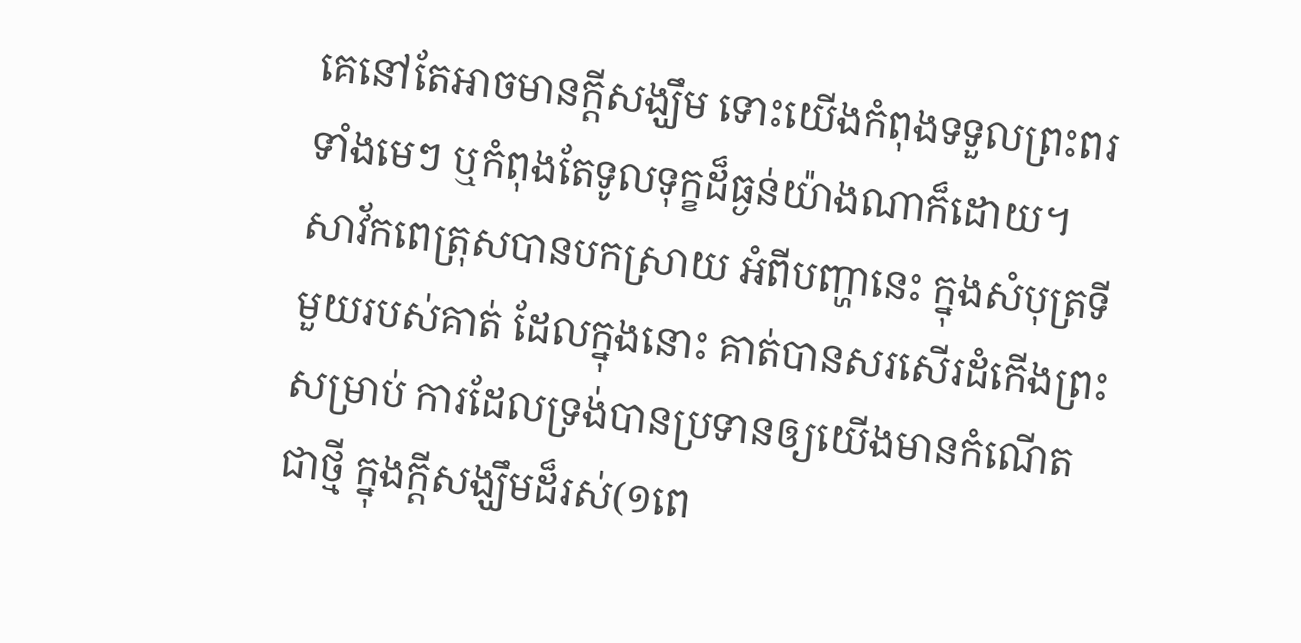គេនៅតែអាចមានក្តីសង្ឃឹម ទោះយើងកំពុងទទួលព្រះពរទាំងមេៗ ឬកំពុងតែទូលទុក្ខដ៏ធ្ងន់យ៉ាងណាក៏ដោយ។
សាវ័កពេត្រុសបានបកស្រាយ អំពីបញ្ហានេះ ក្នុងសំបុត្រទីមួយរបស់គាត់ ដែលក្នុងនោះ គាត់បានសរសើរដំកើងព្រះ សម្រាប់ ការដែលទ្រង់បានប្រទានឲ្យយើងមានកំណើតជាថ្មី ក្នុងក្តីសង្ឃឹមដ៏រស់(១ពេ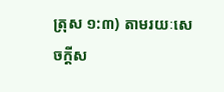ត្រុស ១:៣) តាមរយៈសេចក្តីស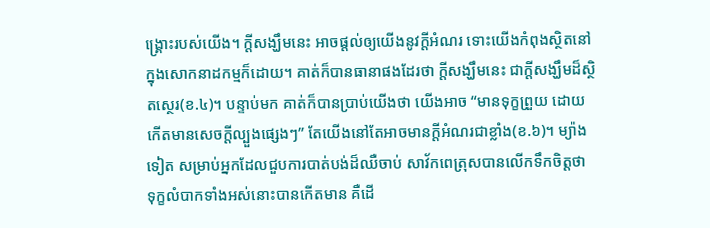ង្រ្គោះរបស់យើង។ ក្តីសង្ឃឹមនេះ អាចផ្តល់ឲ្យយើងនូវក្តីអំណរ ទោះយើងកំពុងស្ថិតនៅក្នុងសោកនាដកម្មក៏ដោយ។ គាត់ក៏បានធានាផងដែរថា ក្តីសង្ឃឹមនេះ ជាក្តីសង្ឃឹមដ៏ស្ថិតស្ថេរ(ខ.៤)។ បន្ទាប់មក គាត់ក៏បានប្រាប់យើងថា យើងអាច “មានទុក្ខព្រួយ ដោយកើតមានសេចក្តីល្បួងផ្សេងៗ” តែយើងនៅតែអាចមានក្តីអំណរជាខ្លាំង(ខ.៦)។ ម្យ៉ាងទៀត សម្រាប់អ្នកដែលជួបការបាត់បង់ដ៏ឈឺចាប់ សាវ័កពេត្រុសបានលើកទឹកចិត្តថា ទុក្ខលំបាកទាំងអស់នោះបានកើតមាន គឺដើ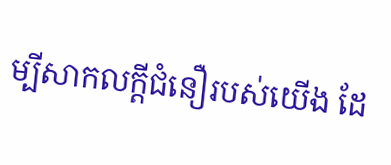ម្បីសាកលក្តីជំនឿរបស់យើង ដែ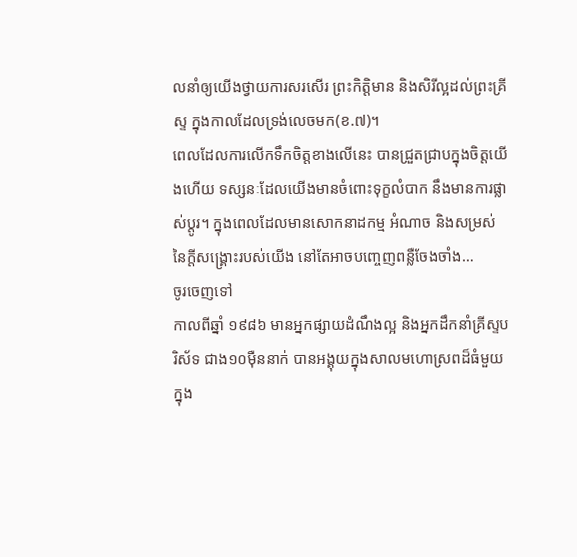លនាំឲ្យយើងថ្វាយការសរសើរ ព្រះកិត្តិមាន និងសិរីល្អដល់ព្រះគ្រីស្ទ ក្នុងកាលដែលទ្រង់លេចមក(ខ.៧)។
ពេលដែលការលើកទឹកចិត្តខាងលើនេះ បានជ្រួតជ្រាបក្នុងចិត្តយើងហើយ ទស្សនៈដែលយើងមានចំពោះទុក្ខលំបាក នឹងមានការផ្លាស់ប្តូរ។ ក្នុងពេលដែលមានសោកនាដកម្ម អំណាច និងសម្រស់នៃក្តីសង្រ្គោះរបស់យើង នៅតែអាចបញ្ចេញពន្លឺចែងចាំង…
ចូរចេញទៅ
កាលពីឆ្នាំ ១៩៨៦ មានអ្នកផ្សាយដំណឹងល្អ និងអ្នកដឹកនាំគ្រីស្ទបរិស័ទ ជាង១០ម៉ឺននាក់ បានអង្គុយក្នុងសាលមហោស្រពដ៏ធំមួយ ក្នុង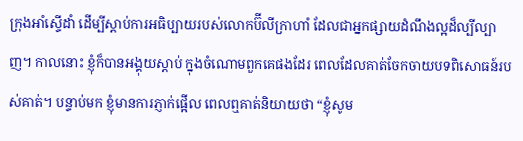ក្រុងអាំស្ទើដាំ ដើម្បីស្តាប់ការអធិប្បាយរបស់លោកប៊ីលីក្រាហាំ ដែលជាអ្នកផ្សាយដំណឹងល្អដ៏ល្បីល្បាញ។ កាលនោះ ខ្ញុំក៏បានអង្គុយស្តាប់ ក្នុងចំណោមពួកគេផងដែរ ពេលដែលគាត់ចែកចាយបទពិសោធន៍របស់គាត់។ បន្ទាប់មក ខ្ញុំមានការភ្ញាក់ផ្អើល ពេលឮគាត់និយាយថា “ខ្ញុំសូម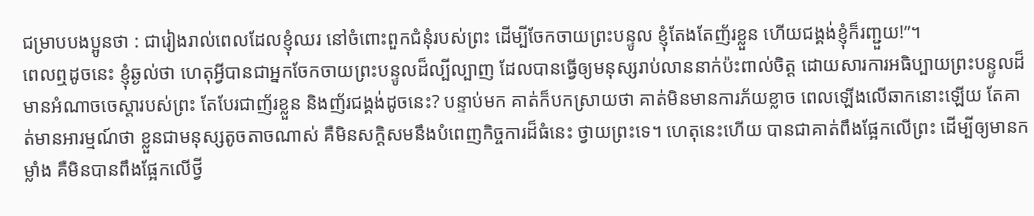ជម្រាបបងប្អូនថា : ជារៀងរាល់ពេលដែលខ្ញុំឈរ នៅចំពោះពួកជំនុំរបស់ព្រះ ដើម្បីចែកចាយព្រះបន្ទូល ខ្ញុំតែងតែញ័រខ្លួន ហើយជង្គង់ខ្ញុំក៏រញ្ជួយ!”។
ពេលឮដូចនេះ ខ្ញុំឆ្ងល់ថា ហេតុអ្វីបានជាអ្នកចែកចាយព្រះបន្ទូលដ៏ល្បីល្បាញ ដែលបានធ្វើឲ្យមនុស្សរាប់លាននាក់ប៉ះពាល់ចិត្ត ដោយសារការអធិប្បាយព្រះបន្ទូលដ៏មានអំណាចចេស្តារបស់ព្រះ តែបែរជាញ័រខ្លួន និងញ័រជង្គង់ដូចនេះ? បន្ទាប់មក គាត់ក៏បកស្រាយថា គាត់មិនមានការភ័យខ្លាច ពេលឡើងលើឆាកនោះឡើយ តែគាត់មានអារម្មណ៍ថា ខ្លួនជាមនុស្សតូចតាចណាស់ គឺមិនសក្តិសមនឹងបំពេញកិច្ចការដ៏ធំនេះ ថ្វាយព្រះទេ។ ហេតុនេះហើយ បានជាគាត់ពឹងផ្អែកលើព្រះ ដើម្បីឲ្យមានកម្លាំង គឺមិនបានពឹងផ្អែកលើថ្វី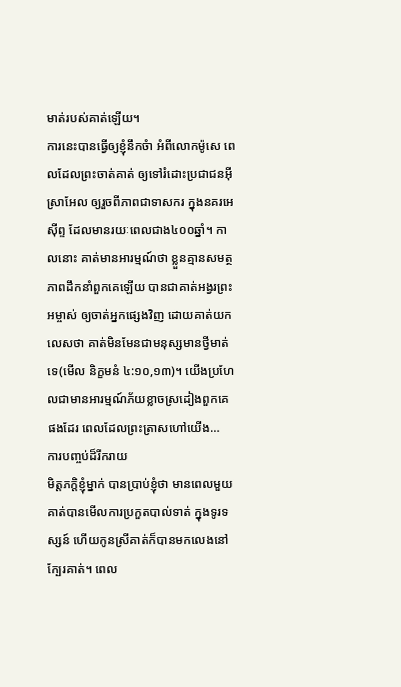មាត់របស់គាត់ឡើយ។
ការនេះបានធ្វើឲ្យខ្ញុំនឹកចំា អំពីលោកម៉ូសេ ពេលដែលព្រះចាត់គាត់ ឲ្យទៅរំដោះប្រជាជនអ៊ីស្រាអែល ឲ្យរួចពីភាពជាទាសករ ក្នុងនគរអេស៊ីព្ទ ដែលមានរយៈពេលជាង៤០០ឆ្នាំ។ កាលនោះ គាត់មានអារម្មណ៍ថា ខ្លួនគ្មានសមត្ថភាពដឹកនាំពួកគេឡើយ បានជាគាត់អង្វរព្រះអម្ចាស់ ឲ្យចាត់អ្នកផ្សេងវិញ ដោយគាត់យកលេសថា គាត់មិនមែនជាមនុស្សមានថ្វីមាត់ទេ(មើល និក្ខមនំ ៤:១០,១៣)។ យើងប្រហែលជាមានអារម្មណ៍ភ័យខ្លាចស្រដៀងពួកគេផងដែរ ពេលដែលព្រះត្រាសហៅយើង…
ការបញ្ចប់ដ៏រីករាយ
មិត្តភក្តិខ្ញុំម្នាក់ បានប្រាប់ខ្ញុំថា មានពេលមួយគាត់បានមើលការប្រកួតបាល់ទាត់ ក្នុងទូរទស្សន៍ ហើយកូនស្រីគាត់ក៏បានមកលេងនៅក្បែរគាត់។ ពេល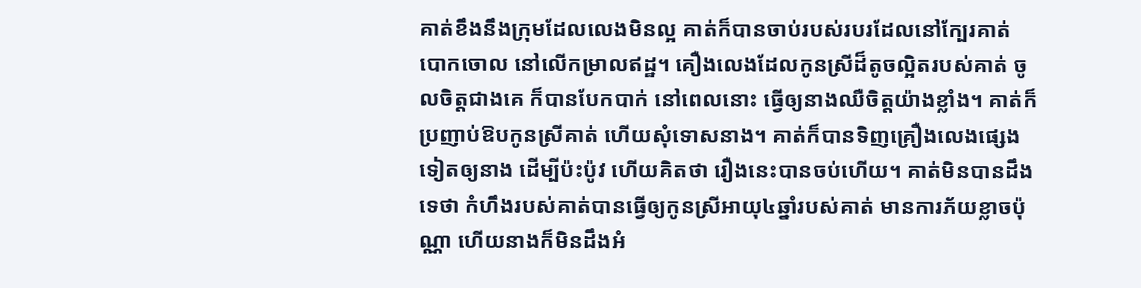គាត់ខឹងនឹងក្រុមដែលលេងមិនល្អ គាត់ក៏បានចាប់របស់របរដែលនៅក្បែរគាត់បោកចោល នៅលើកម្រាលឥដ្ឋ។ គឿងលេងដែលកូនស្រីដ៏តូចល្អិតរបស់គាត់ ចូលចិត្តជាងគេ ក៏បានបែកបាក់ នៅពេលនោះ ធ្វើឲ្យនាងឈឺចិត្តយ៉ាងខ្លាំង។ គាត់ក៏ប្រញាប់ឱបកូនស្រីគាត់ ហើយសុំទោសនាង។ គាត់ក៏បានទិញគ្រឿងលេងផ្សេងទៀតឲ្យនាង ដើម្បីប៉ះប៉ូវ ហើយគិតថា រឿងនេះបានចប់ហើយ។ គាត់មិនបានដឹងទេថា កំហឹងរបស់គាត់បានធ្វើឲ្យកូនស្រីអាយុ៤ឆ្នាំរបស់គាត់ មានការភ័យខ្លាចប៉ុណ្ណា ហើយនាងក៏មិនដឹងអំ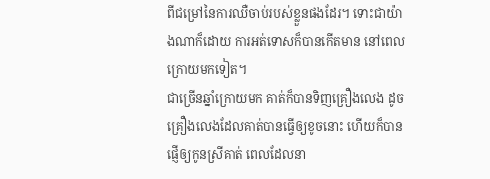ពីជម្រៅនៃការឈឺចាប់របស់ខ្លួនផងដែរ។ ទោះជាយ៉ាងណាក៏ដោយ ការអត់ទោសក៏បានកើតមាន នៅពេលក្រោយមកទៀត។
ជាច្រើនឆ្នាំក្រោយមក គាត់ក៏បានទិញគ្រឿងលេង ដូចគ្រឿងលេងដែលគាត់បានធ្វើឲ្យខូចនោះ ហើយក៏បានផ្ញើឲ្យកូនស្រីគាត់ ពេលដែលនា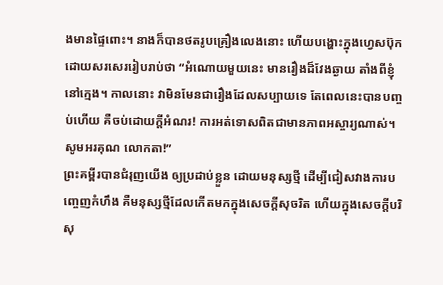ងមានផ្ទៃពោះ។ នាងក៏បានថតរូបគ្រឿងលេងនោះ ហើយបង្ហោះក្នុងហ្វេសប៊ុក ដោយសរសេររៀបរាប់ថា “អំណោយមួយនេះ មានរឿងដ៏វែងឆ្ងាយ តាំងពីខ្ញុំនៅក្មេង។ កាលនោះ វាមិនមែនជារឿងដែលសប្បាយទេ តែពេលនេះបានបញ្ចប់ហើយ គឺចប់ដោយក្តីអំណរ! ការអត់ទោសពិតជាមានភាពអស្ចារ្យណាស់។ សូមអរគុណ លោកតា!”
ព្រះគម្ពីរបានជំរុញយើង ឲ្យប្រដាប់ខ្លួន ដោយមនុស្សថ្មី ដើម្បីជៀសវាងការបញ្ចេញកំហឹង គឺមនុស្សថ្មីដែលកើតមកក្នុងសេចក្តីសុចរិត ហើយក្នុងសេចក្តីបរិសុ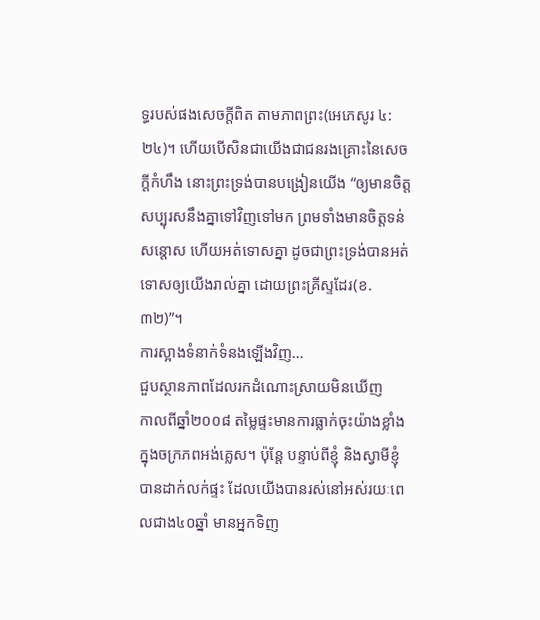ទ្ធរបស់ផងសេចក្តីពិត តាមភាពព្រះ(អេភេសូរ ៤:២៤)។ ហើយបើសិនជាយើងជាជនរងគ្រោះនៃសេចក្តីកំហឹង នោះព្រះទ្រង់បានបង្រៀនយើង “ឲ្យមានចិត្តសប្បុរសនឹងគ្នាទៅវិញទៅមក ព្រមទាំងមានចិត្តទន់សន្តោស ហើយអត់ទោសគ្នា ដូចជាព្រះទ្រង់បានអត់ទោសឲ្យយើងរាល់គ្នា ដោយព្រះគ្រីស្ទដែរ(ខ.៣២)”។
ការស្អាងទំនាក់ទំនងឡើងវិញ…
ជួបស្ថានភាពដែលរកដំណោះស្រាយមិនឃើញ
កាលពីឆ្នាំ២០០៨ តម្លៃផ្ទះមានការធ្លាក់ចុះយ៉ាងខ្លាំង ក្នុងចក្រភពអង់គ្លេស។ ប៉ុន្តែ បន្ទាប់ពីខ្ញុំ និងស្វាមីខ្ញុំបានដាក់លក់ផ្ទះ ដែលយើងបានរស់នៅអស់រយៈពេលជាង៤០ឆ្នាំ មានអ្នកទិញ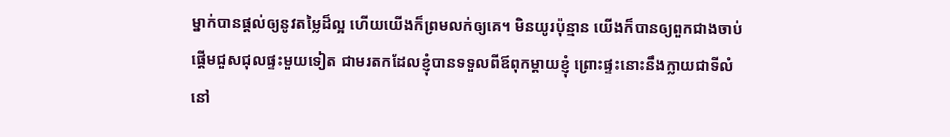ម្នាក់បានផ្តល់ឲ្យនូវតម្លៃដ៏ល្អ ហើយយើងក៏ព្រមលក់ឲ្យគេ។ មិនយូរប៉ុន្មាន យើងក៏បានឲ្យពួកជាងចាប់ផ្តើមជួសជុលផ្ទះមួយទៀត ជាមរតកដែលខ្ញុំបានទទួលពីឪពុកម្តាយខ្ញុំ ព្រោះផ្ទះនោះនឹងក្លាយជាទីលំនៅ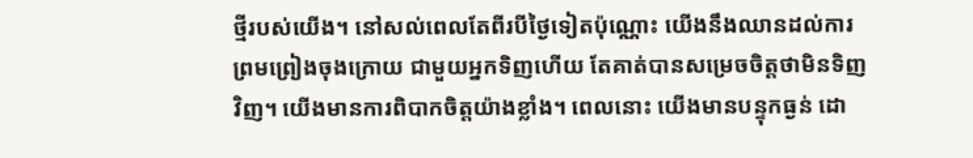ថ្មីរបស់យើង។ នៅសល់ពេលតែពីរបីថ្ងៃទៀតប៉ុណ្ណោះ យើងនឹងឈានដល់ការព្រមព្រៀងចុងក្រោយ ជាមួយអ្នកទិញហើយ តែគាត់បានសម្រេចចិត្តថាមិនទិញវិញ។ យើងមានការពិបាកចិត្តយ៉ាងខ្លាំង។ ពេលនោះ យើងមានបន្ទុកធ្ងន់ ដោ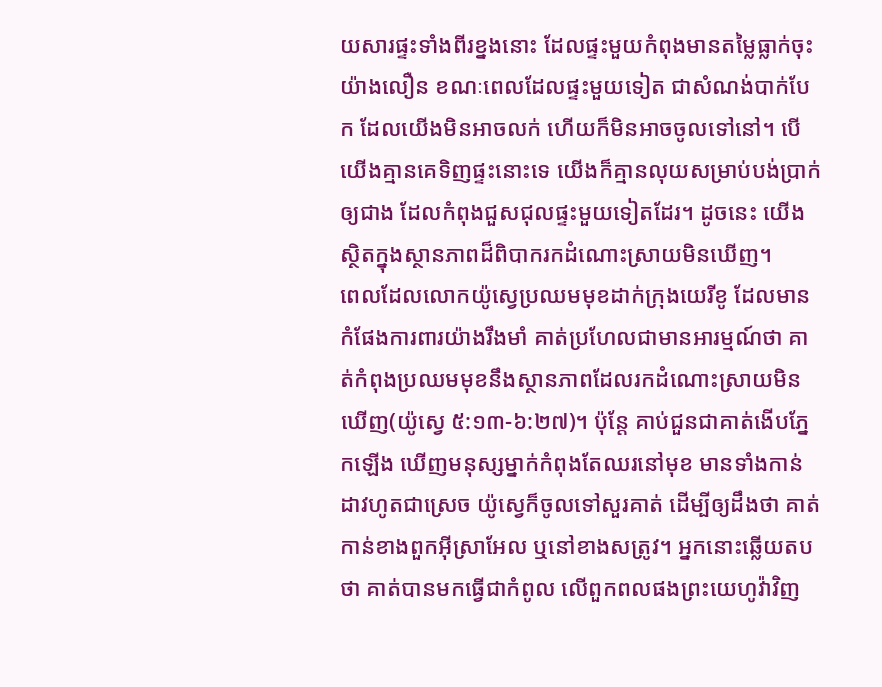យសារផ្ទះទាំងពីរខ្នងនោះ ដែលផ្ទះមួយកំពុងមានតម្លៃធ្លាក់ចុះយ៉ាងលឿន ខណៈពេលដែលផ្ទះមួយទៀត ជាសំណង់បាក់បែក ដែលយើងមិនអាចលក់ ហើយក៏មិនអាចចូលទៅនៅ។ បើយើងគ្មានគេទិញផ្ទះនោះទេ យើងក៏គ្មានលុយសម្រាប់បង់ប្រាក់ឲ្យជាង ដែលកំពុងជួសជុលផ្ទះមួយទៀតដែរ។ ដូចនេះ យើងស្ថិតក្នុងស្ថានភាពដ៏ពិបាករកដំណោះស្រាយមិនឃើញ។
ពេលដែលលោកយ៉ូស្វេប្រឈមមុខដាក់ក្រុងយេរីខូ ដែលមានកំផែងការពារយ៉ាងរឹងមាំ គាត់ប្រហែលជាមានអារម្មណ៍ថា គាត់កំពុងប្រឈមមុខនឹងស្ថានភាពដែលរកដំណោះស្រាយមិនឃើញ(យ៉ូស្វេ ៥:១៣-៦:២៧)។ ប៉ុន្តែ គាប់ជួនជាគាត់ងើបភ្នែកឡើង ឃើញមនុស្សម្នាក់កំពុងតែឈរនៅមុខ មានទាំងកាន់ដាវហូតជាស្រេច យ៉ូស្វេក៏ចូលទៅសួរគាត់ ដើម្បីឲ្យដឹងថា គាត់កាន់ខាងពួកអ៊ីស្រាអែល ឬនៅខាងសត្រូវ។ អ្នកនោះឆ្លើយតបថា គាត់បានមកធ្វើជាកំពូល លើពួកពលផងព្រះយេហូវ៉ាវិញ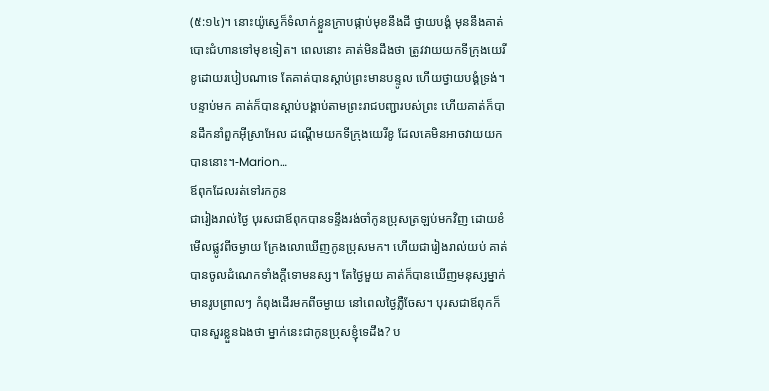(៥:១៤)។ នោះយ៉ូស្វេក៏ទំលាក់ខ្លួនក្រាបផ្កាប់មុខនឹងដី ថ្វាយបង្គំ មុននឹងគាត់បោះជំហានទៅមុខទៀត។ ពេលនោះ គាត់មិនដឹងថា ត្រូវវាយយកទីក្រុងយេរីខូដោយរបៀបណាទេ តែគាត់បានស្តាប់ព្រះមានបន្ទូល ហើយថ្វាយបង្គំទ្រង់។ បន្ទាប់មក គាត់ក៏បានស្តាប់បង្គាប់តាមព្រះរាជបញ្ជារបស់ព្រះ ហើយគាត់ក៏បានដឹកនាំពួកអ៊ីស្រាអែល ដណ្តើមយកទីក្រុងយេរីខូ ដែលគេមិនអាចវាយយកបាននោះ។-Marion…
ឪពុកដែលរត់ទៅរកកូន
ជារៀងរាល់ថ្ងៃ បុរសជាឪពុកបានទន្ទឹងរង់ចាំកូនប្រុសត្រឡប់មកវិញ ដោយខំមើលផ្លូវពីចម្ងាយ ក្រែងលោឃើញកូនប្រុសមក។ ហើយជារៀងរាល់យប់ គាត់បានចូលដំណេកទាំងក្តីទោមនស្ស។ តែថ្ងៃមួយ គាត់ក៏បានឃើញមនុស្សម្នាក់ មានរូបព្រាលៗ កំពុងដើរមកពីចម្ងាយ នៅពេលថ្ងៃភ្លឺចែស។ បុរសជាឪពុកក៏បានសួរខ្លួនឯងថា ម្នាក់នេះជាកូនប្រុសខ្ញុំទេដឹង? ប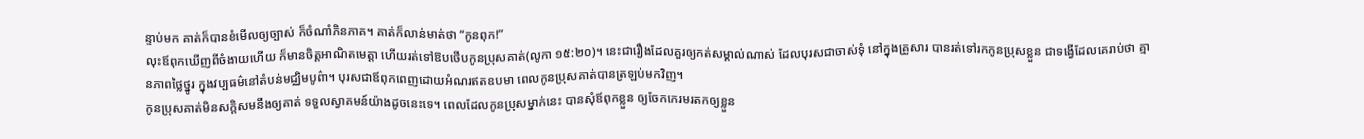ន្ទាប់មក គាត់ក៏បានខំមើលឲ្យច្បាស់ ក៏ចំណាំភិនភាគ។ គាត់ក៏លាន់មាត់ថា “កូនពុក!”
លុះឪពុកឃើញពីចំងាយហើយ ក៏មានចិត្តអាណិតមេត្តា ហើយរត់ទៅឱបថើបកូនប្រុសគាត់(លូកា ១៥:២០)។ នេះជារឿងដែលគួរឲ្យកត់សម្គាល់ណាស់ ដែលបុរសជាចាស់ទុំ នៅក្នុងគ្រួសារ បានរត់ទៅរកកូនប្រុសខ្លួន ជាទង្វើដែលគេរាប់ថា គ្មានភាពថ្លៃថ្នូរ ក្នុងវប្បធម៌នៅតំបន់មជ្ឈិមបូព៌ា។ បុរសជាឪពុកពេញដោយអំណរឥតឧបមា ពេលកូនប្រុសគាត់បានត្រឡប់មកវិញ។
កូនប្រុសគាត់មិនសក្តិសមនឹងឲ្យគាត់ ទទួលស្វាគមន៍យ៉ាងដូចនេះទេ។ ពេលដែលកូនប្រុសម្នាក់នេះ បានសុំឪពុកខ្លួន ឲ្យចែកកេរមរតកឲ្យខ្លួន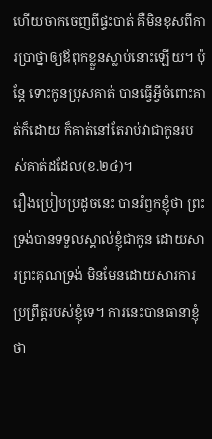ហើយចាកចេញពីផ្ទះបាត់ គឺមិនខុសពីការប្រាថ្នាឲ្យឪពុកខ្លួនស្លាប់នោះឡើយ។ ប៉ុន្តែ ទោះកូនប្រុសគាត់ បានធ្វើអ្វីចំពោះគាត់ក៏ដោយ ក៏គាត់នៅតែរាប់វាជាកូនរបស់គាត់ដដែល(ខ.២៤)។
រឿងប្រៀបប្រដូចនេះ បានរំឭកខ្ញុំថា ព្រះទ្រង់បានទទួលស្គាល់ខ្ញុំជាកូន ដោយសារព្រះគុណទ្រង់ មិនមែនដោយសារការប្រព្រឹត្តរបស់ខ្ញុំទេ។ ការនេះបានធានាខ្ញុំថា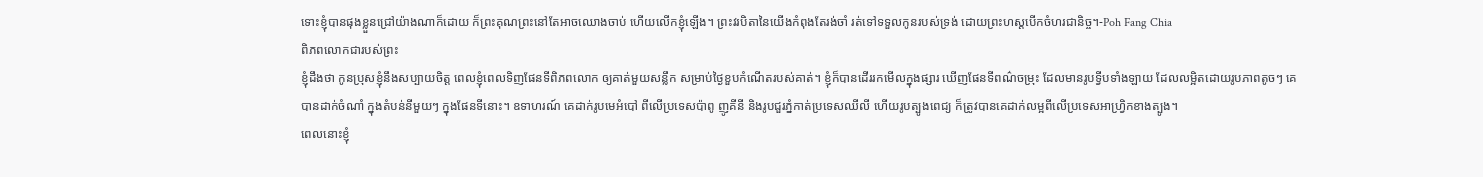ទោះខ្ញុំបានផុងខ្លួនជ្រៅយ៉ាងណាក៏ដោយ ក៏ព្រះគុណព្រះនៅតែអាចឈោងចាប់ ហើយលើកខ្ញុំឡើង។ ព្រះវរបិតានៃយើងកំពុងតែរង់ចាំ រត់ទៅទទួលកូនរបស់ទ្រង់ ដោយព្រះហស្តបើកចំហរជានិច្ច។-Poh Fang Chia
ពិភពលោកជារបស់ព្រះ
ខ្ញុំដឹងថា កូនប្រុសខ្ញុំនឹងសប្បាយចិត្ត ពេលខ្ញុំពេលទិញផែនទីពិភពលោក ឲ្យគាត់មួយសន្លឹក សម្រាប់ថ្ងៃខួបកំណើតរបស់គាត់។ ខ្ញុំក៏បានដើររកមើលក្នុងផ្សារ ឃើញផែនទីពណ៌ចម្រុះ ដែលមានរូបទ្វីបទាំងឡាយ ដែលលម្អិតដោយរូបភាពតូចៗ គេបានដាក់ចំណាំ ក្នុងតំបន់នីមួយៗ ក្នុងផែនទីនោះ។ ឧទាហរណ៍ គេដាក់រូបមេអំបៅ ពីលើប្រទេសប៉ាពូ ញូគីនី និងរូបជួរភ្នំកាត់ប្រទេសឈីលី ហើយរូបត្បូងពេជ្យ ក៏ត្រូវបានគេដាក់លម្អពីលើប្រទេសអាហ្វ្រិកខាងត្បូង។
ពេលនោះខ្ញុំ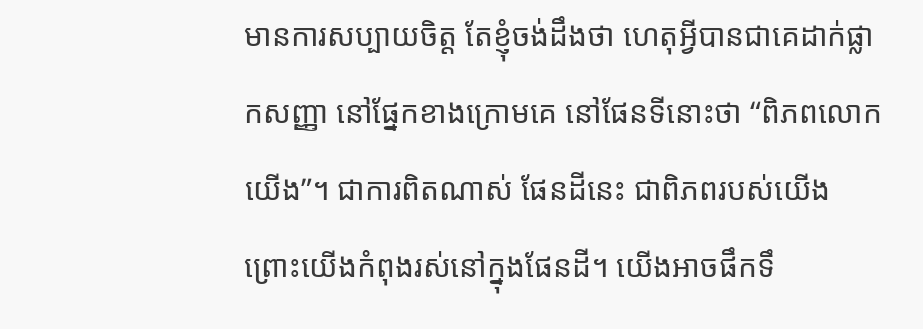មានការសប្បាយចិត្ត តែខ្ញុំចង់ដឹងថា ហេតុអ្វីបានជាគេដាក់ផ្លាកសញ្ញា នៅផ្នែកខាងក្រោមគេ នៅផែនទីនោះថា “ពិភពលោកយើង”។ ជាការពិតណាស់ ផែនដីនេះ ជាពិភពរបស់យើង ព្រោះយើងកំពុងរស់នៅក្នុងផែនដី។ យើងអាចផឹកទឹ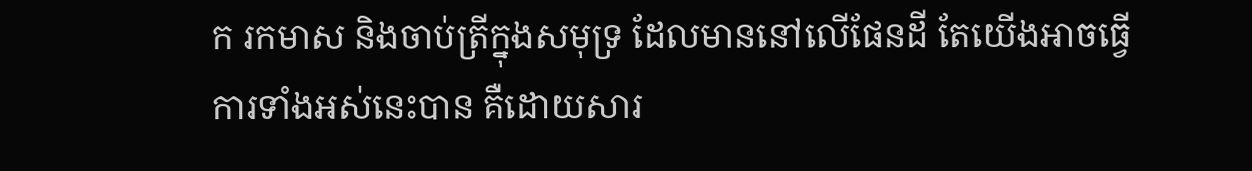ក រកមាស និងចាប់ត្រីក្នុងសមុទ្រ ដែលមាននៅលើផែនដី តែយើងអាចធ្វើការទាំងអស់នេះបាន គឺដោយសារ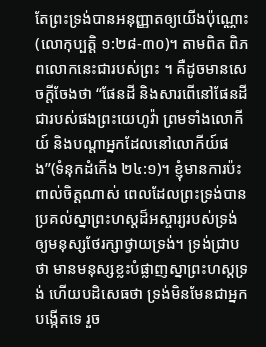តែព្រះទ្រង់បានអនុញ្ញាតឲ្យយើងប៉ុណ្ណោះ(លោកុប្បត្តិ ១:២៨-៣០)។ តាមពិត ពិភពលោកនេះជារបស់ព្រះ ។ គឺដូចមានសេចក្តីចែងថា “ផែនដី និងសារពើនៅផែនដី ជារបស់ផងព្រះយេហូវ៉ា ព្រមទាំងលោកីយ៍ និងបណ្តាអ្នកដែលនៅលោកីយ៍ផង”(ទំនុកដំកើង ២៤:១)។ ខ្ញុំមានការប៉ះពាល់ចិត្តណាស់ ពេលដែលព្រះទ្រង់បាន ប្រគល់ស្នាព្រះហស្តដ៏អស្ចារ្យរបស់ទ្រង់ ឲ្យមនុស្សថែរក្សាថ្វាយទ្រង់។ ទ្រង់ជ្រាបថា មានមនុស្សខ្លះបំផ្លាញស្នាព្រះហស្តទ្រង់ ហើយបដិសេធថា ទ្រង់មិនមែនជាអ្នកបង្កើតទេ រួច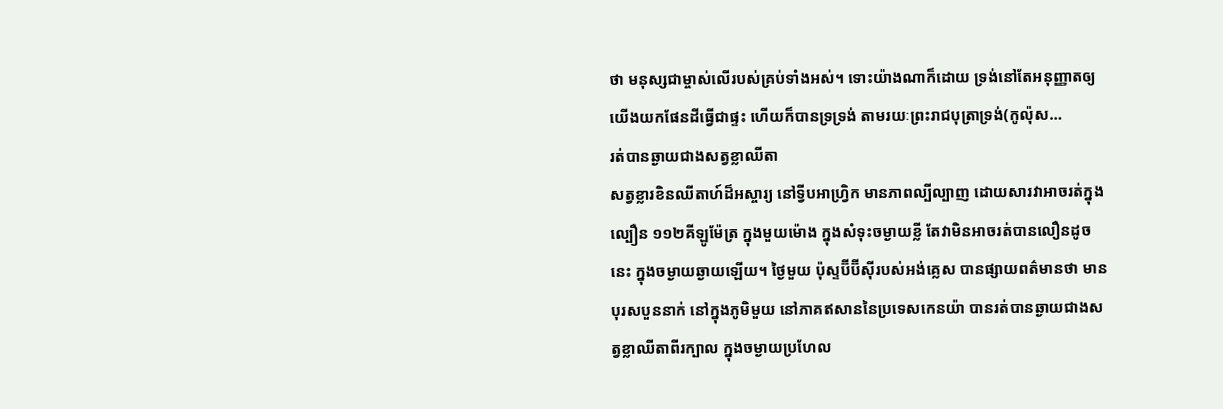ថា មនុស្សជាម្ចាស់លើរបស់គ្រប់ទាំងអស់។ ទោះយ៉ាងណាក៏ដោយ ទ្រង់នៅតែអនុញ្ញាតឲ្យយើងយកផែនដីធ្វើជាផ្ទះ ហើយក៏បានទ្រទ្រង់ តាមរយៈព្រះរាជបុត្រាទ្រង់(កូល៉ុស…
រត់បានឆ្ងាយជាងសត្វខ្លាឈីតា
សត្វខ្លារខិនឈីតាហ៍ដ៏អស្ចារ្យ នៅទ្វីបអាហ្រ្វិក មានភាពល្បីល្បាញ ដោយសារវាអាចរត់ក្នុងល្បឿន ១១២គីឡូម៉ែត្រ ក្នុងមួយម៉ោង ក្នុងសំទុះចម្ងាយខ្លី តែវាមិនអាចរត់បានលឿនដូចនេះ ក្នុងចម្ងាយឆ្ងាយឡើយ។ ថ្ងៃមួយ ប៉ុស្ទប៊ីប៊ីស៊ីរបស់អង់គ្លេស បានផ្សាយពត៌មានថា មានបុរសបួននាក់ នៅក្នុងភូមិមួយ នៅភាគឥសាននៃប្រទេសកេនយ៉ា បានរត់បានឆ្ងាយជាងសត្វខ្លាឈីតាពីរក្បាល ក្នុងចម្ងាយប្រហែល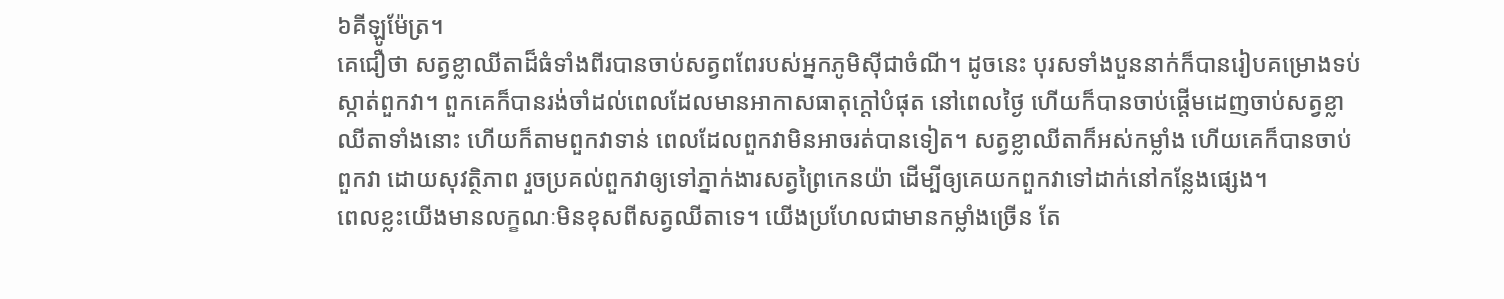៦គីឡូម៉ែត្រ។
គេជឿថា សត្វខ្លាឈីតាដ៏ធំទាំងពីរបានចាប់សត្វពពែរបស់អ្នកភូមិស៊ីជាចំណី។ ដូចនេះ បុរសទាំងបួននាក់ក៏បានរៀបគម្រោងទប់ស្កាត់ពួកវា។ ពួកគេក៏បានរង់ចាំដល់ពេលដែលមានអាកាសធាតុក្តៅបំផុត នៅពេលថ្ងៃ ហើយក៏បានចាប់ផ្តើមដេញចាប់សត្វខ្លាឈីតាទាំងនោះ ហើយក៏តាមពួកវាទាន់ ពេលដែលពួកវាមិនអាចរត់បានទៀត។ សត្វខ្លាឈីតាក៏អស់កម្លាំង ហើយគេក៏បានចាប់ពួកវា ដោយសុវត្ថិភាព រួចប្រគល់ពួកវាឲ្យទៅភ្នាក់ងារសត្វព្រៃកេនយ៉ា ដើម្បីឲ្យគេយកពួកវាទៅដាក់នៅកន្លែងផ្សេង។
ពេលខ្លះយើងមានលក្ខណៈមិនខុសពីសត្វឈីតាទេ។ យើងប្រហែលជាមានកម្លាំងច្រើន តែ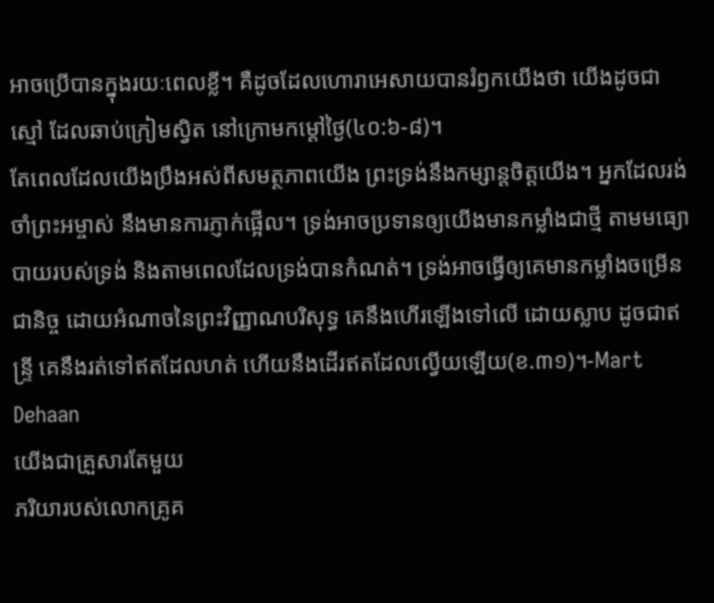អាចប្រើបានក្នុងរយៈពេលខ្លី។ គឺដូចដែលហោរាអេសាយបានរំឭកយើងថា យើងដូចជាស្មៅ ដែលឆាប់ក្រៀមស្វិត នៅក្រោមកម្តៅថ្ងៃ(៤០:៦-៨)។
តែពេលដែលយើងប្រឹងអស់ពីសមត្ថភាពយើង ព្រះទ្រង់នឹងកម្សាន្តចិត្តយើង។ អ្នកដែលរង់ចាំព្រះអម្ចាស់ នឹងមានការភ្ញាក់ផ្អើល។ ទ្រង់អាចប្រទានឲ្យយើងមានកម្លាំងជាថ្មី តាមមធ្យោបាយរបស់ទ្រង់ និងតាមពេលដែលទ្រង់បានកំណត់។ ទ្រង់អាចធ្វើឲ្យគេមានកម្លាំងចម្រើនជានិច្ច ដោយអំណាចនៃព្រះវិញ្ញាណបរិសុទ្ធ គេនឹងហើរឡើងទៅលើ ដោយស្លាប ដូចជាឥន្ទ្រី គេនឹងរត់ទៅឥតដែលហត់ ហើយនឹងដើរឥតដែលល្វើយឡើយ(ខ.៣១)។-Mart Dehaan
យើងជាគ្រួសារតែមួយ
ភរិយារបស់លោកគ្រូគ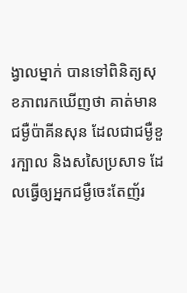ង្វាលម្នាក់ បានទៅពិនិត្យសុខភាពរកឃើញថា គាត់មានជម្ងឺប៉ាគីនសុន ដែលជាជម្ងឺខួរក្បាល និងសសៃប្រសាទ ដែលធ្វើឲ្យអ្នកជម្ងឺចេះតែញ័រ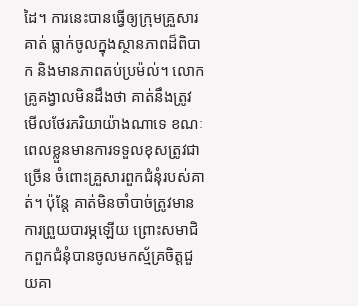ដៃ។ ការនេះបានធ្វើឲ្យក្រុមគ្រួសារគាត់ ធ្លាក់ចូលក្នុងស្ថានភាពដ៏ពិបាក និងមានភាពតប់ប្រម៉ល់។ លោកគ្រូគង្វាលមិនដឹងថា គាត់នឹងត្រូវមើលថែរភរិយាយ៉ាងណាទេ ខណៈពេលខ្លួនមានការទទួលខុសត្រូវជាច្រើន ចំពោះគ្រួសារពួកជំនុំរបស់គាត់។ ប៉ុន្តែ គាត់មិនចាំបាច់ត្រូវមានការព្រួយបារម្ភឡើយ ព្រោះសមាជិកពួកជំនុំបានចូលមកស្ម័គ្រចិត្តជួយគា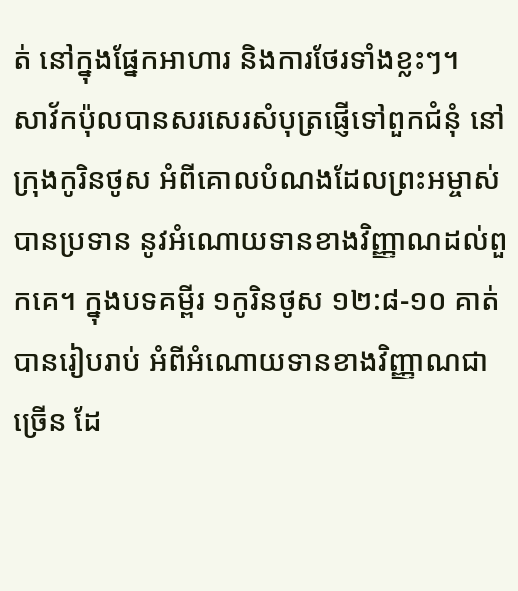ត់ នៅក្នុងផ្នែកអាហារ និងការថែរទាំងខ្លះៗ។
សាវ័កប៉ុលបានសរសេរសំបុត្រផ្ញើទៅពួកជំនុំ នៅក្រុងកូរិនថូស អំពីគោលបំណងដែលព្រះអម្ចាស់បានប្រទាន នូវអំណោយទានខាងវិញ្ញាណដល់ពួកគេ។ ក្នុងបទគម្ពីរ ១កូរិនថូស ១២:៨-១០ គាត់បានរៀបរាប់ អំពីអំណោយទានខាងវិញ្ញាណជាច្រើន ដែ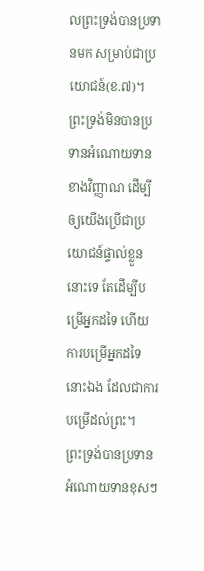លព្រះទ្រង់បានប្រទានមក សម្រាប់ជាប្រយោជន៍(ខ.៧)។ ព្រះទ្រង់មិនបានប្រទានអំណោយទានខាងវិញ្ញាណ ដើម្បីឲ្យយើងប្រើជាប្រយោជន៍ផ្ទាល់ខ្លួននោះទេ តែដើម្បីបម្រើអ្នកដទៃ ហើយការបម្រើអ្នកដទៃនោះឯង ដែលជាការបម្រើដល់ព្រះ។
ព្រះទ្រង់បានប្រទានអំណោយទានខុសៗ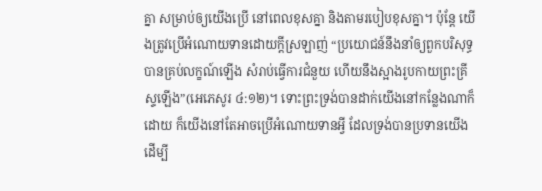គ្នា សម្រាប់ឲ្យយើងប្រើ នៅពេលខុសគ្នា និងតាមរបៀបខុសគ្នា។ ប៉ុន្តែ យើងត្រូវប្រើអំណោយទានដោយក្តីស្រឡាញ់ “ប្រយោជន៍នឹងនាំឲ្យពួកបរិសុទ្ធបានគ្រប់លក្ខណ៍ឡើង សំរាប់ធ្វើការជំនួយ ហើយនឹងស្អាងរូបកាយព្រះគ្រីស្ទឡើង”(អេភេសូរ ៤:១២)។ ទោះព្រះទ្រង់បានដាក់យើងនៅកន្លែងណាក៏ដោយ ក៏យើងនៅតែអាចប្រើអំណោយទានអ្វី ដែលទ្រង់បានប្រទានយើង ដើម្បី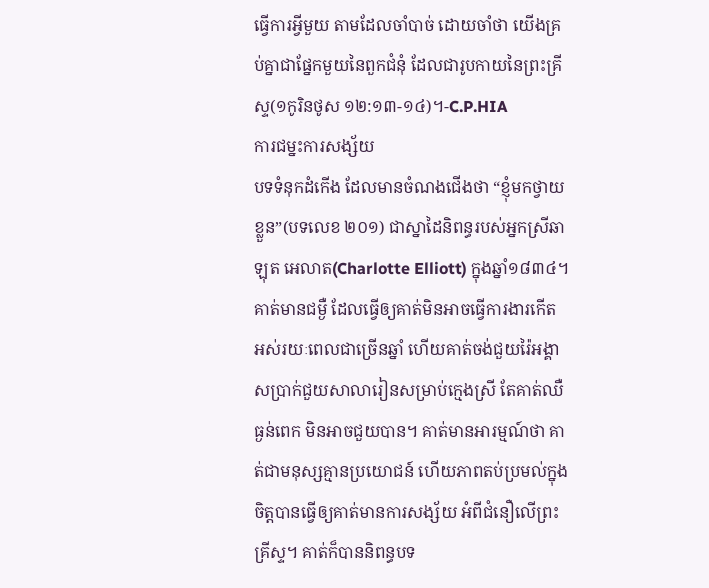ធ្វើការអ្វីមួយ តាមដែលចាំបាច់ ដោយចាំថា យើងគ្រប់គ្នាជាផ្នែកមួយនៃពួកជំនុំ ដែលជារូបកាយនៃព្រះគ្រីស្ទ(១កូរិនថូស ១២:១៣-១៤)។-C.P.HIA
ការជម្នះការសង្ស័យ
បទទំនុកដំកើង ដែលមានចំណងជើងថា “ខ្ញុំមកថ្វាយខ្លួន”(បទលេខ ២០១) ជាស្នាដៃនិពន្ធរបស់អ្នកស្រីឆាឡុត អេលាត(Charlotte Elliott) ក្នុងឆ្នាំ១៨៣៤។ គាត់មានជម្ងឺ ដែលធ្វើឲ្យគាត់មិនអាចធ្វើការងារកើត អស់រយៈពេលជាច្រើនឆ្នាំ ហើយគាត់ចង់ជួយរ៉ៃអង្គាសប្រាក់ជួយសាលារៀនសម្រាប់ក្មេងស្រី តែគាត់ឈឺធ្ងន់ពេក មិនអាចជួយបាន។ គាត់មានអារម្មណ៍ថា គាត់ជាមនុស្សគ្មានប្រយោជន៍ ហើយភាពតប់ប្រមល់ក្នុងចិត្តបានធ្វើឲ្យគាត់មានការសង្ស័យ អំពីជំនឿលើព្រះគ្រីស្ទ។ គាត់ក៏បាននិពន្ធបទ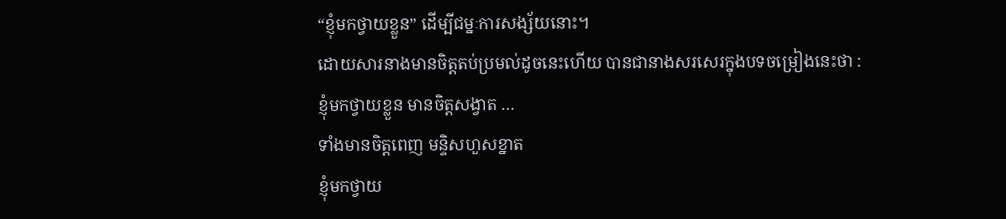“ខ្ញុំមកថ្វាយខ្លួន” ដើម្បីជម្នៈការសង្ស័យនោះ។
ដោយសារនាងមានចិត្តតប់ប្រមល់ដូចនេះហើយ បានជានាងសរសេរក្នុងបទចម្រៀងនេះថា :
ខ្ញុំមកថ្វាយខ្លួន មានចិត្តសង្វាត …
ទាំងមានចិត្តពេញ មន្ទិសហួសខ្នាត
ខ្ញុំមកថ្វាយ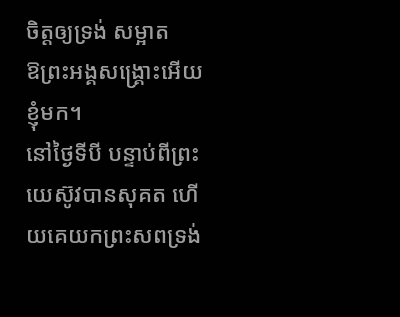ចិត្តឲ្យទ្រង់ សម្អាត
ឱព្រះអង្គសង្រ្គោះអើយ ខ្ញុំមក។
នៅថ្ងៃទីបី បន្ទាប់ពីព្រះយេស៊ូវបានសុគត ហើយគេយកព្រះសពទ្រង់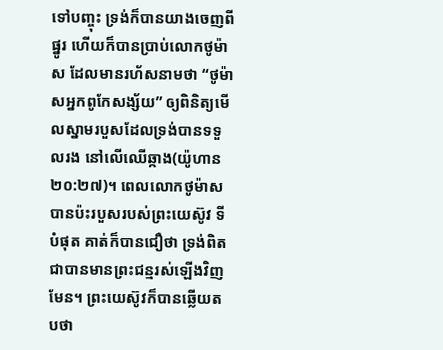ទៅបញ្ចុះ ទ្រង់ក៏បានយាងចេញពីផ្នូរ ហើយក៏បានប្រាប់លោកថូម៉ាស ដែលមានរហ័សនាមថា “ថូម៉ាសអ្នកពូកែសង្ស័យ” ឲ្យពិនិត្យមើលស្នាមរបួសដែលទ្រង់បានទទួលរង នៅលើឈើឆ្កាង(យ៉ូហាន ២០:២៧)។ ពេលលោកថូម៉ាសបានប៉ះរបួសរបស់ព្រះយេស៊ូវ ទីបំផុត គាត់ក៏បានជឿថា ទ្រង់ពិតជាបានមានព្រះជន្មរស់ឡើងវិញមែន។ ព្រះយេស៊ូវក៏បានឆ្លើយតបថា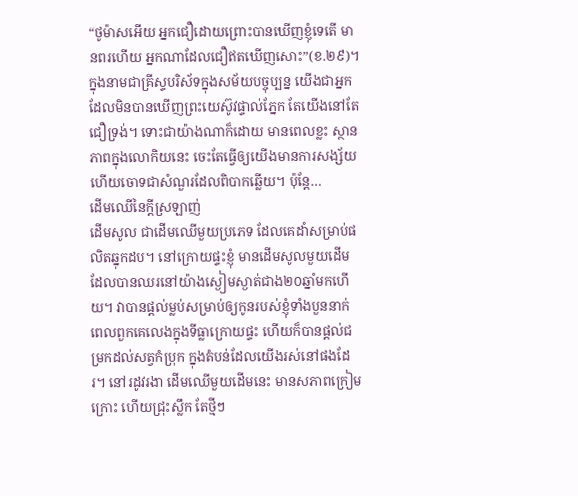“ថូម៉ាសអើយ អ្នកជឿដោយព្រោះបានឃើញខ្ញុំទេតើ មានពរហើយ អ្នកណាដែលជឿឥតឃើញសោះ”(ខ.២៩)។
ក្នុងនាមជាគ្រីស្ទបរិស័ទក្នុងសម័យបច្ចុប្បន្ន យើងជាអ្នកដែលមិនបានឃើញព្រះយេស៊ូវផ្ទាល់ភ្នែក តែយើងនៅតែជឿទ្រង់។ ទោះជាយ៉ាងណាក៏ដោយ មានពេលខ្លះ ស្ថានភាពក្នុងលោកិយនេះ ចេះតែធ្វើឲ្យយើងមានការសង្ស័យ ហើយចោទជាសំណួរដែលពិបាកឆ្លើយ។ ប៉ុន្តែ…
ដើមឈើនៃក្តីស្រឡាញ់
ដើមសូល ជាដើមឈើមួយប្រភេទ ដែលគេដាំសម្រាប់ផលិតឆ្នុកដប។ នៅក្រោយផ្ទះខ្ញុំ មានដើមសូលមួយដើម ដែលបានឈរនៅយ៉ាងស្ងៀមស្ងាត់ជាង២០ឆ្នាំមកហើយ។ វាបានផ្តល់ម្លប់សម្រាប់ឲ្យកូនរបស់ខ្ញុំទាំងបួននាក់ ពេលពួកគេលេងក្នុងទីធ្លាក្រោយផ្ទះ ហើយក៏បានផ្តល់ជម្រកដល់សត្វកំប្រុក ក្នុងតំបន់ដែលយើងរស់នៅផងដែរ។ នៅរដូវរងា ដើមឈើមួយដើមនេះ មានសភាពក្រៀមក្រោះ ហើយជ្រុះស្លឹក តែថ្មីៗ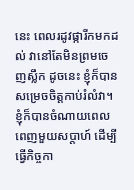នេះ ពេលរដូវផ្ការីកមកដល់ វានៅតែមិនព្រមចេញស្លឹក ដូចនេះ ខ្ញុំក៏បានសម្រេចចិត្តកាប់រំលំវា។
ខ្ញុំក៏បានចំណាយពេលពេញមួយសប្តាហ៍ ដើម្បីធ្វើកិច្ចកា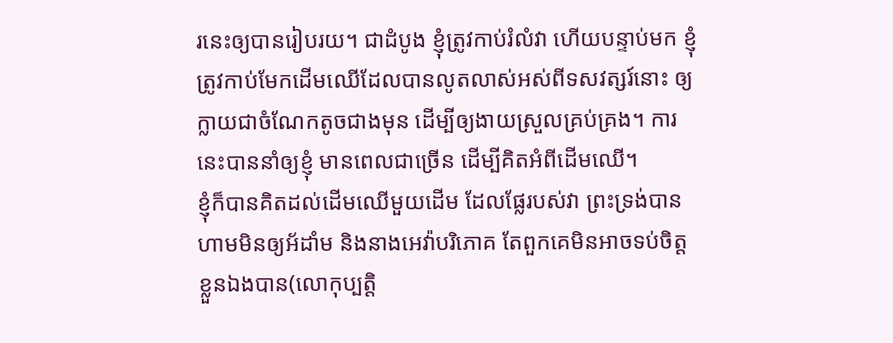រនេះឲ្យបានរៀបរយ។ ជាដំបូង ខ្ញុំត្រូវកាប់រំលំវា ហើយបន្ទាប់មក ខ្ញុំត្រូវកាប់មែកដើមឈើដែលបានលូតលាស់អស់ពីទសវត្សរ៍នោះ ឲ្យក្លាយជាចំណែកតូចជាងមុន ដើម្បីឲ្យងាយស្រួលគ្រប់គ្រង។ ការនេះបាននាំឲ្យខ្ញុំ មានពេលជាច្រើន ដើម្បីគិតអំពីដើមឈើ។
ខ្ញុំក៏បានគិតដល់ដើមឈើមួយដើម ដែលផ្លែរបស់វា ព្រះទ្រង់បានហាមមិនឲ្យអ័ដាំម និងនាងអេវ៉ាបរិភោគ តែពួកគេមិនអាចទប់ចិត្តខ្លួនឯងបាន(លោកុប្បត្តិ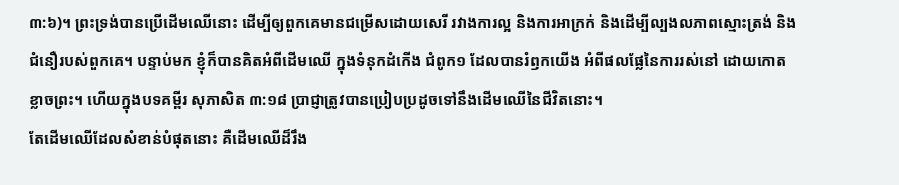៣:៦)។ ព្រះទ្រង់បានប្រើដើមឈើនោះ ដើម្បីឲ្យពួកគេមានជម្រើសដោយសេរី រវាងការល្អ និងការអាក្រក់ និងដើម្បីល្បងលភាពស្មោះត្រង់ និងជំនឿរបស់ពួកគេ។ បន្ទាប់មក ខ្ញុំក៏បានគិតអំពីដើមឈើ ក្នុងទំនុកដំកើង ជំពូក១ ដែលបានរំឭកយើង អំពីផលផ្លែនៃការរស់នៅ ដោយកោតខ្លាចព្រះ។ ហើយក្នុងបទគម្ពីរ សុភាសិត ៣:១៨ ប្រាជ្ញាត្រូវបានប្រៀបប្រដូចទៅនឹងដើមឈើនៃជីវិតនោះ។
តែដើមឈើដែលសំខាន់បំផុតនោះ គឺដើមឈើដ៏រឹង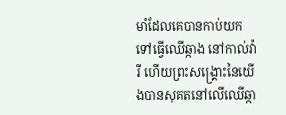មាំដែលគេបានកាប់យកទៅធ្វើឈើឆ្កាង នៅកាល់វ៉ារី ហើយព្រះសង្រ្គោះនៃយើងបានសុគតនៅលើឈើឆ្កា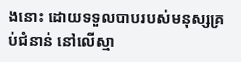ងនោះ ដោយទទួលបាបរបស់មនុស្សគ្រប់ជំនាន់ នៅលើស្មា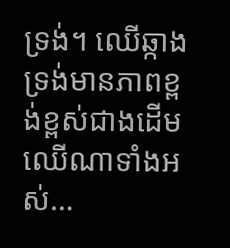ទ្រង់។ ឈើឆ្កាងទ្រង់មានភាពខ្ពង់ខ្ពស់ជាងដើមឈើណាទាំងអស់…